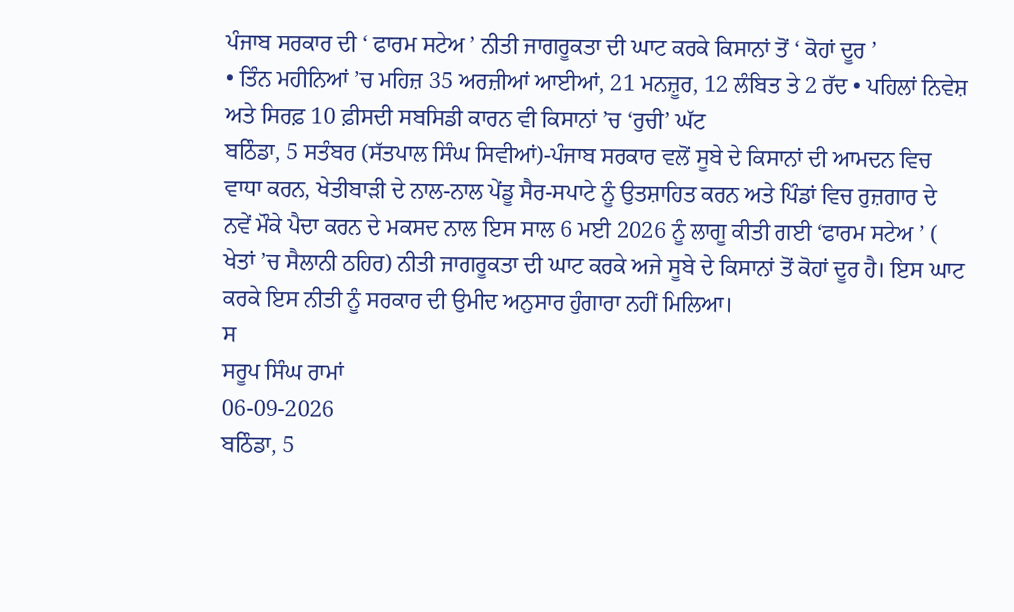ਪੰਜਾਬ ਸਰਕਾਰ ਦੀ ‘ ਫਾਰਮ ਸਟੇਅ ’ ਨੀਤੀ ਜਾਗਰੂਕਤਾ ਦੀ ਘਾਟ ਕਰਕੇ ਕਿਸਾਨਾਂ ਤੋਂ ‘ ਕੋਹਾਂ ਦੂਰ ’
• ਤਿੰਨ ਮਹੀਨਿਆਂ ’ਚ ਮਹਿਜ਼ 35 ਅਰਜ਼ੀਆਂ ਆਈਆਂ, 21 ਮਨਜ਼ੂਰ, 12 ਲੰਬਿਤ ਤੇ 2 ਰੱਦ • ਪਹਿਲਾਂ ਨਿਵੇਸ਼ ਅਤੇ ਸਿਰਫ਼ 10 ਫ਼ੀਸਦੀ ਸਬਸਿਡੀ ਕਾਰਨ ਵੀ ਕਿਸਾਨਾਂ ’ਚ ‘ਰੁਚੀ’ ਘੱਟ
ਬਠਿੰਡਾ, 5 ਸਤੰਬਰ (ਸੱਤਪਾਲ ਸਿੰਘ ਸਿਵੀਆਂ)-ਪੰਜਾਬ ਸਰਕਾਰ ਵਲੋਂ ਸੂਬੇ ਦੇ ਕਿਸਾਨਾਂ ਦੀ ਆਮਦਨ ਵਿਚ ਵਾਧਾ ਕਰਨ, ਖੇਤੀਬਾੜੀ ਦੇ ਨਾਲ-ਨਾਲ ਪੇਂਡੂ ਸੈਰ-ਸਪਾਟੇ ਨੂੰ ਉਤਸ਼ਾਹਿਤ ਕਰਨ ਅਤੇ ਪਿੰਡਾਂ ਵਿਚ ਰੁਜ਼ਗਾਰ ਦੇ ਨਵੇਂ ਮੌਕੇ ਪੈਦਾ ਕਰਨ ਦੇ ਮਕਸਦ ਨਾਲ ਇਸ ਸਾਲ 6 ਮਈ 2026 ਨੂੰ ਲਾਗੂ ਕੀਤੀ ਗਈ ‘ਫਾਰਮ ਸਟੇਅ ’ ( ਖੇਤਾਂ ’ਚ ਸੈਲਾਨੀ ਠਹਿਰ) ਨੀਤੀ ਜਾਗਰੂਕਤਾ ਦੀ ਘਾਟ ਕਰਕੇ ਅਜੇ ਸੂਬੇ ਦੇ ਕਿਸਾਨਾਂ ਤੋਂ ਕੋਹਾਂ ਦੂਰ ਹੈ। ਇਸ ਘਾਟ ਕਰਕੇ ਇਸ ਨੀਤੀ ਨੂੰ ਸਰਕਾਰ ਦੀ ਉਮੀਦ ਅਨੁਸਾਰ ਹੁੰਗਾਰਾ ਨਹੀਂ ਮਿਲਿਆ।
ਸ
ਸਰੂਪ ਸਿੰਘ ਰਾਮਾਂ
06-09-2026
ਬਠਿੰਡਾ, 5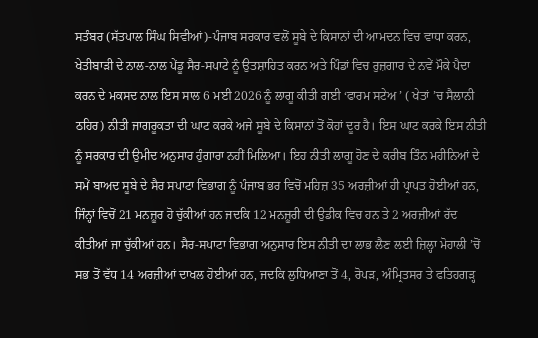ਸਤੰਬਰ (ਸੱਤਪਾਲ ਸਿੰਘ ਸਿਵੀਆਂ)-ਪੰਜਾਬ ਸਰਕਾਰ ਵਲੋਂ ਸੂਬੇ ਦੇ ਕਿਸਾਨਾਂ ਦੀ ਆਮਦਨ ਵਿਚ ਵਾਧਾ ਕਰਨ, ਖੇਤੀਬਾੜੀ ਦੇ ਨਾਲ-ਨਾਲ ਪੇਂਡੂ ਸੈਰ-ਸਪਾਟੇ ਨੂੰ ਉਤਸ਼ਾਹਿਤ ਕਰਨ ਅਤੇ ਪਿੰਡਾਂ ਵਿਚ ਰੁਜ਼ਗਾਰ ਦੇ ਨਵੇਂ ਮੌਕੇ ਪੈਦਾ ਕਰਨ ਦੇ ਮਕਸਦ ਨਾਲ ਇਸ ਸਾਲ 6 ਮਈ 2026 ਨੂੰ ਲਾਗੂ ਕੀਤੀ ਗਈ ‘ਫਾਰਮ ਸਟੇਅ ’ ( ਖੇਤਾਂ ’ਚ ਸੈਲਾਨੀ ਠਹਿਰ) ਨੀਤੀ ਜਾਗਰੂਕਤਾ ਦੀ ਘਾਟ ਕਰਕੇ ਅਜੇ ਸੂਬੇ ਦੇ ਕਿਸਾਨਾਂ ਤੋਂ ਕੋਹਾਂ ਦੂਰ ਹੈ। ਇਸ ਘਾਟ ਕਰਕੇ ਇਸ ਨੀਤੀ ਨੂੰ ਸਰਕਾਰ ਦੀ ਉਮੀਦ ਅਨੁਸਾਰ ਹੁੰਗਾਰਾ ਨਹੀਂ ਮਿਲਿਆ। ਇਹ ਨੀਤੀ ਲਾਗੂ ਹੋਣ ਦੇ ਕਰੀਬ ਤਿੰਨ ਮਹੀਨਿਆਂ ਦੇ ਸਮੇਂ ਬਾਅਦ ਸੂਬੇ ਦੇ ਸੈਰ ਸਪਾਟਾ ਵਿਭਾਗ ਨੂੰ ਪੰਜਾਬ ਭਰ ਵਿਚੋਂ ਮਹਿਜ਼ 35 ਅਰਜ਼ੀਆਂ ਹੀ ਪ੍ਰਾਪਤ ਹੋਈਆਂ ਹਨ, ਜਿੰਨ੍ਹਾਂ ਵਿਚੋਂ 21 ਮਨਜ਼ੂਰ ਹੋ ਚੁੱਕੀਆਂ ਹਨ ਜਦਕਿ 12 ਮਨਜ਼ੂਰੀ ਦੀ ਉਡੀਕ ਵਿਚ ਹਨ ਤੇ 2 ਅਰਜ਼ੀਆਂ ਰੱਦ ਕੀਤੀਆਂ ਜਾ ਚੁੱਕੀਆਂ ਹਨ। ਸੈਰ-ਸਪਾਟਾ ਵਿਭਾਗ ਅਨੁਸਾਰ ਇਸ ਨੀਤੀ ਦਾ ਲਾਭ ਲੈਣ ਲਈ ਜ਼ਿਲ੍ਹਾ ਮੋਹਾਲੀ ’ਚੋਂ ਸਭ ਤੋਂ ਵੱਧ 14 ਅਰਜ਼ੀਆਂ ਦਾਖਲ ਹੋਈਆਂ ਹਨ, ਜਦਕਿ ਲੁਧਿਆਣਾ ਤੋਂ 4, ਰੋਪੜ, ਅੰਮ੍ਰਿਤਸਰ ਤੇ ਫਤਿਹਗੜ੍ਹ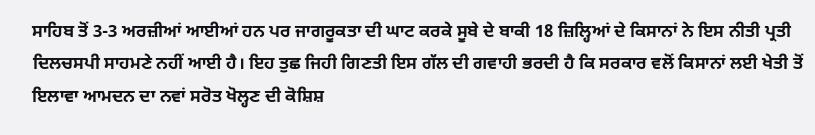ਸਾਹਿਬ ਤੋਂ 3-3 ਅਰਜ਼ੀਆਂ ਆਈਆਂ ਹਨ ਪਰ ਜਾਗਰੂਕਤਾ ਦੀ ਘਾਟ ਕਰਕੇ ਸੂਬੇ ਦੇ ਬਾਕੀ 18 ਜ਼ਿਲ੍ਹਿਆਂ ਦੇ ਕਿਸਾਨਾਂ ਨੇ ਇਸ ਨੀਤੀ ਪ੍ਰਤੀ ਦਿਲਚਸਪੀ ਸਾਹਮਣੇ ਨਹੀਂ ਆਈ ਹੈ। ਇਹ ਤੁਛ ਜਿਹੀ ਗਿਣਤੀ ਇਸ ਗੱਲ ਦੀ ਗਵਾਹੀ ਭਰਦੀ ਹੈ ਕਿ ਸਰਕਾਰ ਵਲੋਂ ਕਿਸਾਨਾਂ ਲਈ ਖੇਤੀ ਤੋਂ ਇਲਾਵਾ ਆਮਦਨ ਦਾ ਨਵਾਂ ਸਰੋਤ ਖੋਲ੍ਹਣ ਦੀ ਕੋਸ਼ਿਸ਼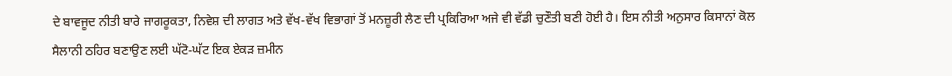ਦੇ ਬਾਵਜੂਦ ਨੀਤੀ ਬਾਰੇ ਜਾਗਰੂਕਤਾ, ਨਿਵੇਸ਼ ਦੀ ਲਾਗਤ ਅਤੇ ਵੱਖ-ਵੱਖ ਵਿਭਾਗਾਂ ਤੋਂ ਮਨਜ਼ੂਰੀ ਲੈਣ ਦੀ ਪ੍ਰਕਿਰਿਆ ਅਜੇ ਵੀ ਵੱਡੀ ਚੁਣੌਤੀ ਬਣੀ ਹੋਈ ਹੈ। ਇਸ ਨੀਤੀ ਅਨੁਸਾਰ ਕਿਸਾਨਾਂ ਕੋਲ ਸੈਲਾਨੀ ਠਹਿਰ ਬਣਾਉਣ ਲਈ ਘੱਟੋ-ਘੱਟ ਇਕ ਏਕੜ ਜ਼ਮੀਨ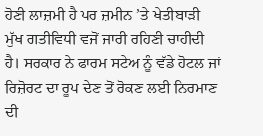ਹੋਣੀ ਲਾਜ਼ਮੀ ਹੈ ਪਰ ਜ਼ਮੀਨ ’ਤੇ ਖੇਤੀਬਾੜੀ ਮੁੱਖ ਗਤੀਵਿਧੀ ਵਜੋਂ ਜਾਰੀ ਰਹਿਣੀ ਚਾਹੀਦੀ ਹੈ। ਸਰਕਾਰ ਨੇ ਫਾਰਮ ਸਟੇਅ ਨੂੰ ਵੱਡੇ ਹੋਟਲ ਜਾਂ ਰਿਜ਼ੋਰਟ ਦਾ ਰੂਪ ਦੇਣ ਤੋਂ ਰੋਕਣ ਲਈ ਨਿਰਮਾਣ ਦੀ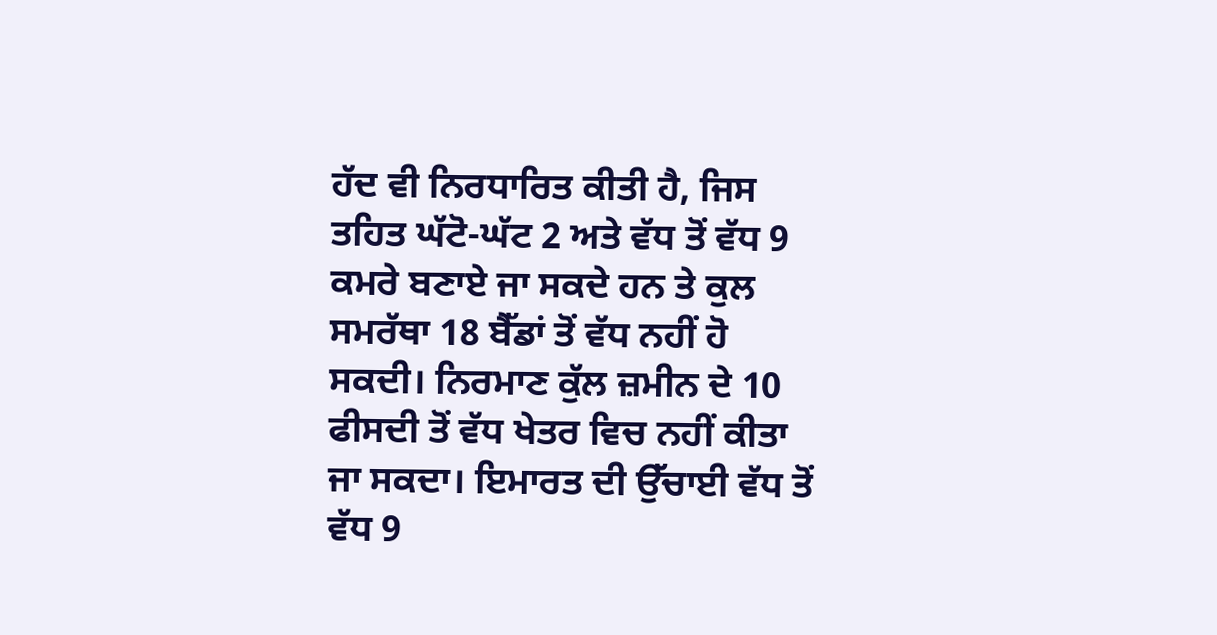ਹੱਦ ਵੀ ਨਿਰਧਾਰਿਤ ਕੀਤੀ ਹੈ, ਜਿਸ ਤਹਿਤ ਘੱਟੋ-ਘੱਟ 2 ਅਤੇ ਵੱਧ ਤੋਂ ਵੱਧ 9 ਕਮਰੇ ਬਣਾਏ ਜਾ ਸਕਦੇ ਹਨ ਤੇ ਕੁਲ ਸਮਰੱਥਾ 18 ਬੈੱਡਾਂ ਤੋਂ ਵੱਧ ਨਹੀਂ ਹੋ ਸਕਦੀ। ਨਿਰਮਾਣ ਕੁੱਲ ਜ਼ਮੀਨ ਦੇ 10 ਫੀਸਦੀ ਤੋਂ ਵੱਧ ਖੇਤਰ ਵਿਚ ਨਹੀਂ ਕੀਤਾ ਜਾ ਸਕਦਾ। ਇਮਾਰਤ ਦੀ ਉੱਚਾਈ ਵੱਧ ਤੋਂ ਵੱਧ 9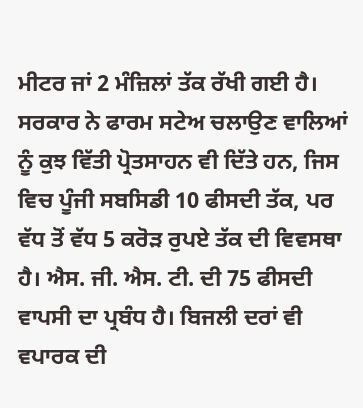ਮੀਟਰ ਜਾਂ 2 ਮੰਜ਼ਿਲਾਂ ਤੱਕ ਰੱਖੀ ਗਈ ਹੈ। ਸਰਕਾਰ ਨੇ ਫਾਰਮ ਸਟੇਅ ਚਲਾਉਣ ਵਾਲਿਆਂ ਨੂੰ ਕੁਝ ਵਿੱਤੀ ਪ੍ਰੋਤਸਾਹਨ ਵੀ ਦਿੱਤੇ ਹਨ, ਜਿਸ ਵਿਚ ਪੂੰਜੀ ਸਬਸਿਡੀ 10 ਫੀਸਦੀ ਤੱਕ, ਪਰ ਵੱਧ ਤੋਂ ਵੱਧ 5 ਕਰੋੜ ਰੁਪਏ ਤੱਕ ਦੀ ਵਿਵਸਥਾ ਹੈ। ਐਸ. ਜੀ. ਐਸ. ਟੀ. ਦੀ 75 ਫੀਸਦੀ ਵਾਪਸੀ ਦਾ ਪ੍ਰਬੰਧ ਹੈ। ਬਿਜਲੀ ਦਰਾਂ ਵੀ ਵਪਾਰਕ ਦੀ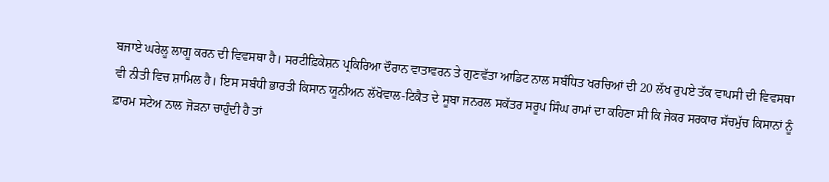ਬਜਾਏ ਘਰੇਲੂ ਲਾਗੂ ਕਰਨ ਦੀ ਵਿਵਸਥਾ ਹੈ। ਸਰਟੀਫ਼ਿਕੇਸ਼ਨ ਪ੍ਰਕਿਰਿਆ ਦੌਰਾਨ ਵਾਤਾਵਰਨ ਤੇ ਗੁਣਵੱਤਾ ਆਡਿਟ ਨਾਲ ਸਬੰਧਿਤ ਖਰਚਿਆਂ ਦੀ 20 ਲੱਖ ਰੁਪਏ ਤੱਕ ਵਾਪਸੀ ਦੀ ਵਿਵਸਥਾ ਵੀ ਨੀਤੀ ਵਿਚ ਸ਼ਾਮਿਲ ਹੈ। ਇਸ ਸਬੰਧੀ ਭਾਰਤੀ ਕਿਸਾਨ ਯੂਨੀਅਨ ਲੱਖੋਵਾਲ-ਟਿਕੈਤ ਦੇ ਸੂਬਾ ਜਨਰਲ ਸਕੱਤਰ ਸਰੂਪ ਸਿੰਘ ਰਾਮਾਂ ਦਾ ਕਹਿਣਾ ਸੀ ਕਿ ਜੇਕਰ ਸਰਕਾਰ ਸੱਚਮੁੱਚ ਕਿਸਾਨਾਂ ਨੂੰ ਫ਼ਾਰਮ ਸਟੇਅ ਨਾਲ ਜੋੜਨਾ ਚਾਹੁੰਦੀ ਹੈ ਤਾਂ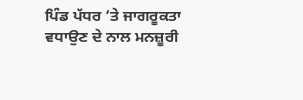ਪਿੰਡ ਪੱਧਰ ’ਤੇ ਜਾਗਰੂਕਤਾ ਵਧਾਉਣ ਦੇ ਨਾਲ ਮਨਜ਼ੂਰੀ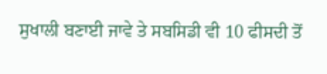ਸੁਖਾਲੀ ਬਣਾਈ ਜਾਵੇ ਤੇ ਸਬਸਿਡੀ ਵੀ 10 ਫੀਸਦੀ ਤੋਂ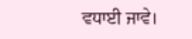ਵਧਾਈ ਜਾਵੇ।